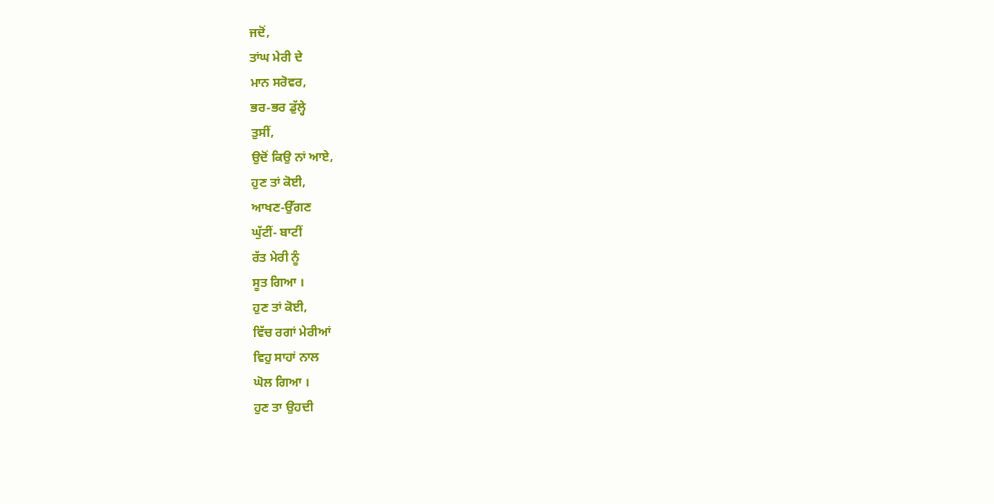ਜਦੋਂ,
ਤਾਂਘ ਮੇਰੀ ਦੇ
ਮਾਨ ਸਰੋਵਰ,
ਭਰ-ਭਰ ਡੁੱਲ੍ਹੇ
ਤੁਸੀਂ,
ਉਦੋਂ ਕਿਉ ਨਾਂ ਆਏ,
ਹੁਣ ਤਾਂ ਕੋਈ,
ਆਖਣ-ਉੱਗਣ
ਘੁੱਟੀਂ- ਬਾਟੀਂ
ਰੱਤ ਮੇਰੀ ਨੂੰ
ਸੂਤ ਗਿਆ ।
ਹੁਣ ਤਾਂ ਕੋਈ,
ਵਿੱਚ ਰਗਾਂ ਮੇਰੀਆਂ
ਵਿਹੁ ਸਾਹਾਂ ਨਾਲ
ਘੋਲ ਗਿਆ ।
ਹੁਣ ਤਾ ਉਹਦੀ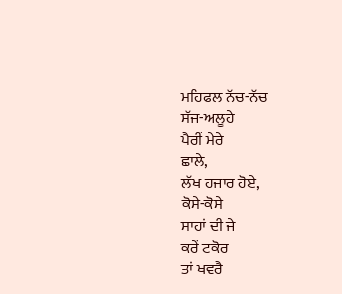ਮਹਿਫਲ ਨੱਚ-ਨੱਚ
ਸੱਜ-ਅਲੂਹੇ
ਪੈਰੀਂ ਮੇਰੇ
ਛਾਲੇ,
ਲੱਖ ਹਜਾਰ ਹੋਏ,
ਕੋਸੇ-ਕੋਸੇ
ਸਾਹਾਂ ਦੀ ਜੇ
ਕਰੇਂ ਟਕੋਰ
ਤਾਂ ਖਵਰੈ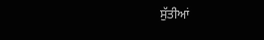ਸੁੱਤੀਆਂ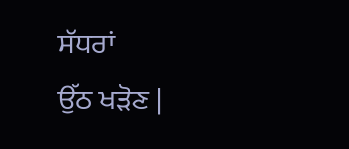ਸੱਧਰਾਂ
ਉੱਠ ਖੜੋਣ |